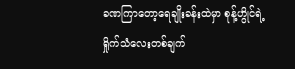ခဏကြာတော့ရေချိုးခန်းထဲမှာ စုန့်ဟွိုင်ရဲ့ရှိုက်သံလေးတစ်ချက်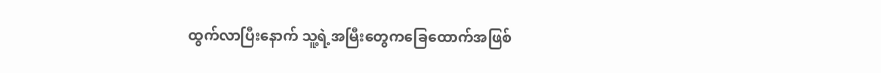ထွက်လာပြီးနောက် သူ့ရဲ့အမြီးတွေကခြေထောက်အဖြစ်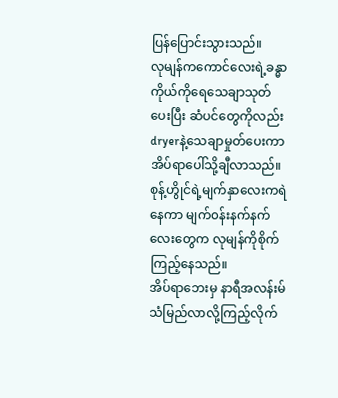ပြန်ပြောင်းသွားသည်။
လုမျန်ကကောင်လေးရဲ့ခန္ဓာကိုယ်ကိုရေသေချာသုတ်ပေးပြီး ဆံပင်တွေကိုလည်းdryerနဲ့သေချာမှုတ်ပေးကာအိပ်ရာပေါ်သို့ချီလာသည်။
စုန့်ဟွိုင်ရဲ့မျက်နှာလေးကရဲနေကာ မျက်၀န်းနက်နက်လေးတွေက လုမျန်ကိုစိုက်ကြည့်နေသည်။
အိပ်ရာဘေးမှ နာရီအလန်းမ်သံမြည်လာလို့ကြည့်လိုက်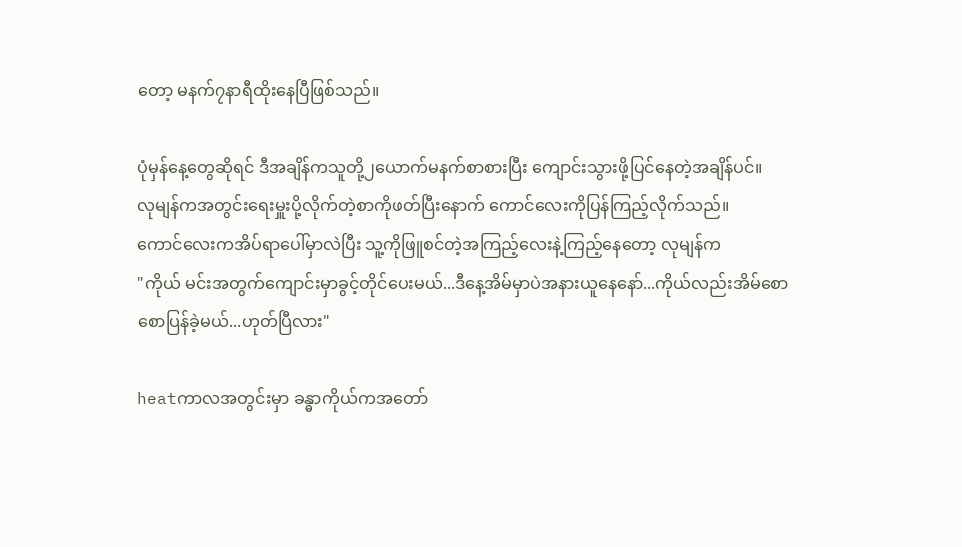တော့ မနက်၇နာရီထိုးနေပြီဖြစ်သည်။

ပုံမှန်နေ့တွေဆိုရင် ဒီအချိန်ကသူတို့၂ယောက်မနက်စာစားပြီး ကျောင်းသွားဖို့ပြင်နေတဲ့အချိန်ပင်။
လုမျန်ကအတွင်းရေးမှူးပို့လိုက်တဲ့စာကိုဖတ်ပြီးနောက် ကောင်လေးကိုပြန်ကြည့်လိုက်သည်။
ကောင်လေးကအိပ်ရာပေါ်မှာလဲပြီး သူ့ကိုဖြူစင်တဲ့အကြည့်လေးနဲ့ကြည့်နေတော့ လုမျန်က
"ကိုယ် မင်းအတွက်ကျောင်းမှာခွင့်တိုင်ပေးမယ်...ဒီနေ့အိမ်မှာပဲအနားယူနေနော်...ကိုယ်လည်းအိမ်စောစောပြန်ခဲ့မယ်...ဟုတ်ပြီလား"

heatကာလအတွင်းမှာ ခန္ဓာကိုယ်ကအတော်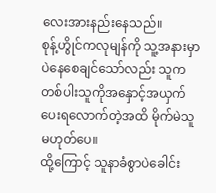လေးအားနည်းနေသည်။
စုန့်ဟွိုင်ကလုမျန်ကို သူ့အနားမှာပဲနေစေချင်သော်လည်း သူကတစ်ပါးသူကိုအနှောင့်အယှက်ပေးရလောက်တဲ့အထိ မိုက်မဲသူမဟုတ်ပေ။
ထို့ကြောင့် သူနာခံစွာပဲခေါင်း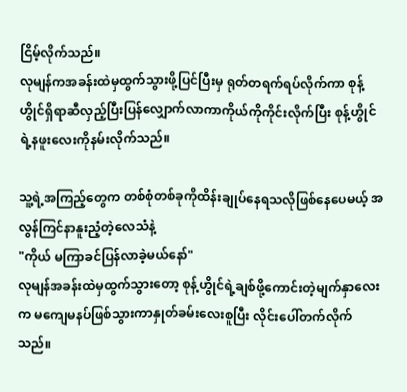ငြိမ့်လိုက်သည်။
လုမျန်ကအခန်းထဲမှထွက်သွားဖို့ပြင်ပြီးမှ ရုတ်တရက်ရပ်လိုက်ကာ စုန့်ဟွိုင်ရှိရာဆီလှည့်ပြီးပြန်လျှောက်လာကာကိုယ်ကိုကိုင်းလိုက်ပြီး စုန့်ဟွိုင်ရဲ့နဖူးလေးကိုနမ်းလိုက်သည်။

သူ့ရဲ့အကြည့်တွေက တစ်စုံတစ်ခုကိုထိန်းချုပ်နေရသလိုဖြစ်နေပေမယ့် အလွန်ကြင်နာနူးညံ့တဲ့လေသံနဲ့
"ကိုယ် မကြာခင်ပြန်လာခဲ့မယ်နော်"
လုမျန်အခန်းထဲမှထွက်သွားတော့ စုန့်ဟွိုင်ရဲ့ချစ်ဖို့ကောင်းတဲ့မျက်နှာလေးက မကျေမနပ်ဖြစ်သွားကာနှုတ်ခမ်းလေးစူပြီး လိုင်းပေါ်တက်လိုက်သည်။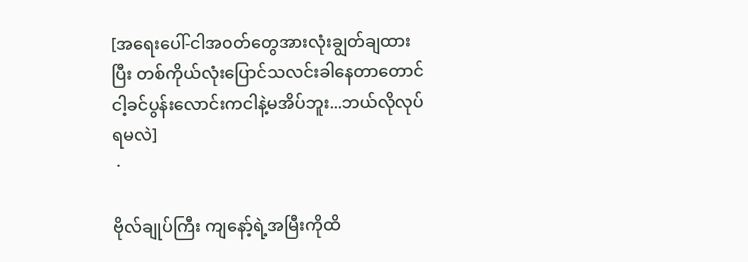[အရေးပေါ်-ငါအ၀တ်တွေအားလုံးချွတ်ချထားပြီး တစ်ကိုယ်လုံးပြောင်သလင်းခါနေတာတောင်ငါ့ခင်ပွန်းလောင်းကငါနဲ့မအိပ်ဘူး...ဘယ်လိုလုပ်ရမလဲ]
 ·

ဗိုလ်ချုပ်ကြီး ကျနော့်ရဲ့အမြီးကိုထိ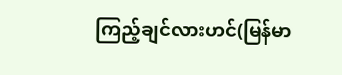ကြည့်ချင်လားဟင်(မြန်မာ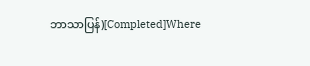ဘာသာပြန်)[Completed]Where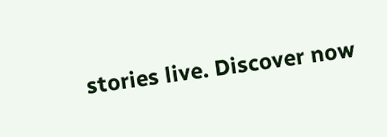stories live. Discover now